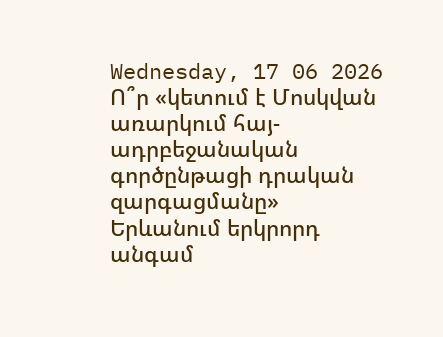Wednesday, 17 06 2026
Ո՞ր «կետում է Մոսկվան առարկում հայ-ադրբեջանական գործընթացի դրական զարգացմանը»
Երևանում երկրորդ անգամ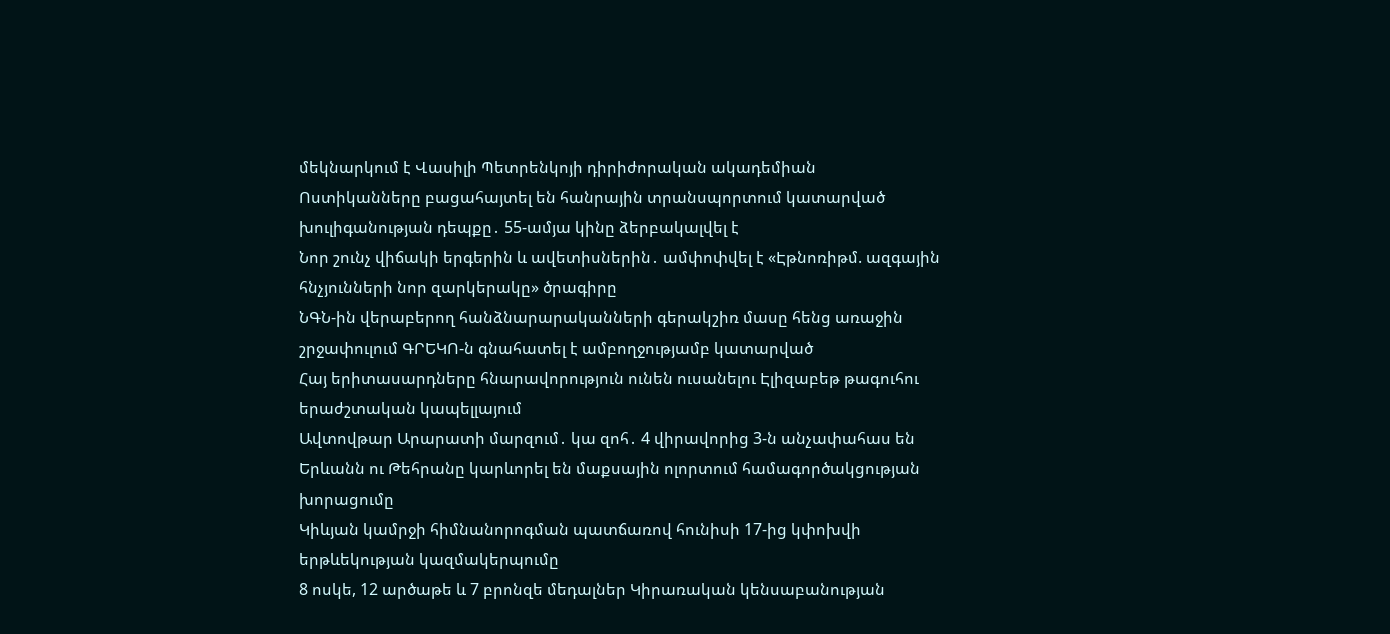մեկնարկում է Վասիլի Պետրենկոյի դիրիժորական ակադեմիան
Ոստիկանները բացահայտել են հանրային տրանսպորտում կատարված խուլիգանության դեպքը․ 55-ամյա կինը ձերբակալվել է
Նոր շունչ վիճակի երգերին և ավետիսներին․ ամփոփվել է «Էթնոռիթմ. ազգային հնչյունների նոր զարկերակը» ծրագիրը
ՆԳՆ-ին վերաբերող հանձնարարականների գերակշիռ մասը հենց առաջին շրջափուլում ԳՐԵԿՈ-ն գնահատել է ամբողջությամբ կատարված
Հայ երիտասարդները հնարավորություն ունեն ուսանելու Էլիզաբեթ թագուհու երաժշտական կապելլայում
Ավտովթար Արարատի մարզում․ կա զոհ․ 4 վիրավորից 3-ն անչափահաս են
Երևանն ու Թեհրանը կարևորել են մաքսային ոլորտում համագործակցության խորացումը
Կիևյան կամրջի հիմնանորոգման պատճառով հունիսի 17-ից կփոխվի երթևեկության կազմակերպումը
8 ոսկե, 12 արծաթե և 7 բրոնզե մեդալներ Կիրառական կենսաբանության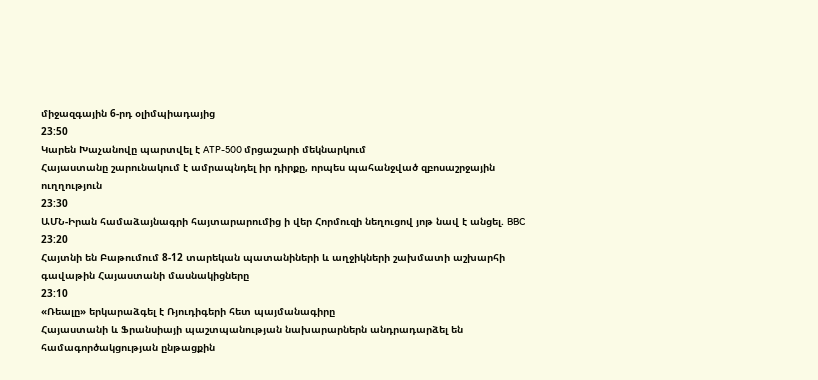միջազգային 6-րդ օլիմպիադայից
23:50
Կարեն Խաչանովը պարտվել է ATP-500 մրցաշարի մեկնարկում
Հայաստանը շարունակում է ամրապնդել իր դիրքը, որպես պահանջված զբոսաշրջային ուղղություն
23:30
ԱՄՆ-Իրան համաձայնագրի հայտարարումից ի վեր Հորմուզի նեղուցով յոթ նավ է անցել. BBC
23:20
Հայտնի են Բաթումում 8-12 տարեկան պատանիների և աղջիկների շախմատի աշխարհի գավաթին Հայաստանի մասնակիցները
23:10
«Ռեալը» երկարաձգել է Ռյուդիգերի հետ պայմանագիրը
Հայաստանի և Ֆրանսիայի պաշտպանության նախարարներն անդրադարձել են համագործակցության ընթացքին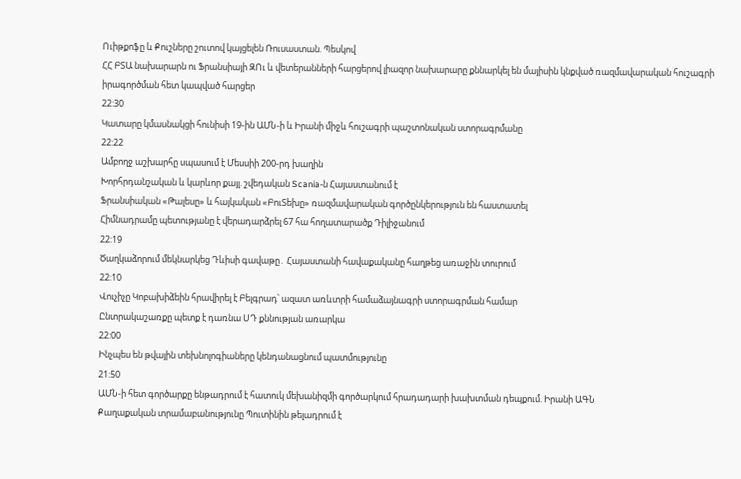Ուիթքոֆը և Քուշները շուտով կայցելեն Ռուսաստան. Պեսկով
ՀՀ ԲՏԱ նախարարն ու Ֆրանսիայի ԶՈւ և վետերանների հարցերով լիազոր նախարարը քննարկել են մայիսին կնքված ռազմավարական հուշագրի իրագործման հետ կապված հարցեր
22:30
Կատարը կմասնակցի հունիսի 19-ին ԱՄՆ-ի և Իրանի միջև հուշագրի պաշտոնական ստորագրմանը
22:22
Ամբողջ աշխարհը սպասում է Մեսսիի 200-րդ խաղին
Խորհրդանշական և կարևոր քայլ. շվեդական Scania-ն Հայաստանում է
Ֆրանսիական «Թալեսը» և հայկական «ԲուՏեխը» ռազմավարական գործընկերություն են հաստատել
Հիմնադրամը պետությանը է վերադարձրել 67 հա հողատարածք Դիլիջանում
22:19
Ծաղկաձորում մեկնարկեց Դևիսի գավաթը․ Հայաստանի հավաքականը հաղթեց առաջին տուրում
22:10
Վուչիչը Կոբախիձեին հրավիրել է Բելգրադ՝ ազատ առևտրի համաձայնագրի ստորագրման համար
Ընտրակաշառքը պետք է դառնա ՍԴ քննության առարկա
22:00
Ինչպես են թվային տեխնոլոգիաները կենդանացնում պատմությունը
21:50
ԱՄՆ-ի հետ գործարքը ենթադրում է հատուկ մեխանիզմի գործարկում հրադադարի խախտման դեպքում. Իրանի ԱԳՆ
Քաղաքական տրամաբանությունը Պուտինին թելադրում է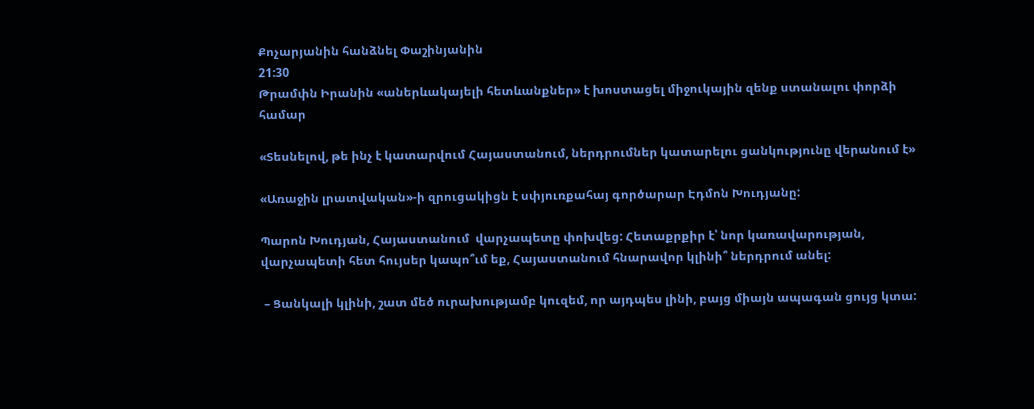Քոչարյանին հանձնել Փաշինյանին
21:30
Թրամփն Իրանին «աներևակայելի հետևանքներ» է խոստացել միջուկային զենք ստանալու փորձի համար

«Տեսնելով, թե ինչ է կատարվում Հայաստանում, ներդրումներ կատարելու ցանկությունը վերանում է»

«Առաջին լրատվական»-ի զրուցակիցն է սփյուռքահայ գործարար Էդմոն Խուդյանը:

Պարոն Խուդյան, Հայաստանում  վարչապետը փոխվեց: Հետաքրքիր է՝ նոր կառավարության, վարչապետի հետ հույսեր կապո՞ւմ եք, Հայաստանում հնարավոր կլինի՞ ներդրում անել:

 – Ցանկալի կլինի, շատ մեծ ուրախությամբ կուզեմ, որ այդպես լինի, բայց միայն ապագան ցույց կտա: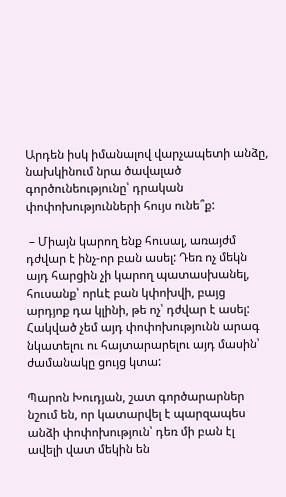Արդեն իսկ իմանալով վարչապետի անձը, նախկինում նրա ծավալած գործունեությունը՝ դրական փոփոխությունների հույս ունե՞ք:

 – Միայն կարող ենք հուսալ, առայժմ դժվար է ինչ-որ բան ասել: Դեռ ոչ մեկն այդ հարցին չի կարող պատասխանել, հուսանք՝ որևէ բան կփոխվի, բայց արդյոք դա կլինի, թե ոչ՝ դժվար է ասել: Հակված չեմ այդ փոփոխությունն արագ նկատելու ու հայտարարելու այդ մասին՝ ժամանակը ցույց կտա:

Պարոն Խուդյան, շատ գործարարներ նշում են, որ կատարվել է պարզապես անձի փոփոխություն՝ դեռ մի բան էլ ավելի վատ մեկին են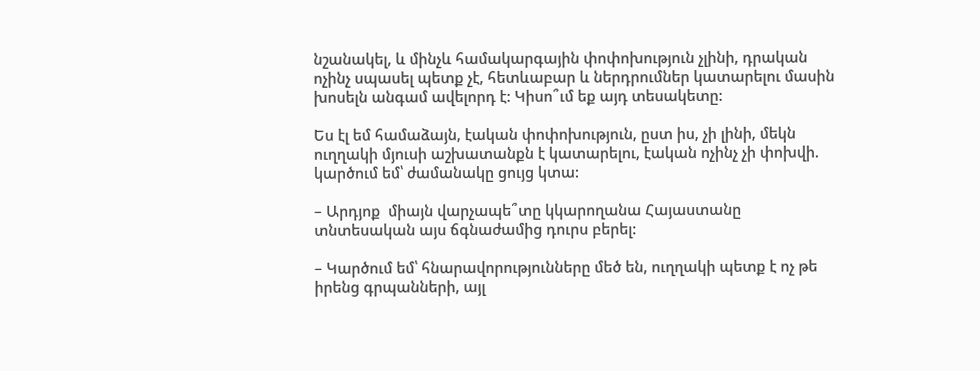նշանակել, և մինչև համակարգային փոփոխություն չլինի, դրական ոչինչ սպասել պետք չէ, հետևաբար և ներդրումներ կատարելու մասին խոսելն անգամ ավելորդ է: Կիսո՞ւմ եք այդ տեսակետը:

Ես էլ եմ համաձայն, էական փոփոխություն, ըստ իս, չի լինի, մեկն ուղղակի մյուսի աշխատանքն է կատարելու, էական ոչինչ չի փոխվի. կարծում եմ՝ ժամանակը ցույց կտա:

– Արդյոք  միայն վարչապե՞տը կկարողանա Հայաստանը տնտեսական այս ճգնաժամից դուրս բերել:

– Կարծում եմ՝ հնարավորությունները մեծ են, ուղղակի պետք է ոչ թե իրենց գրպանների, այլ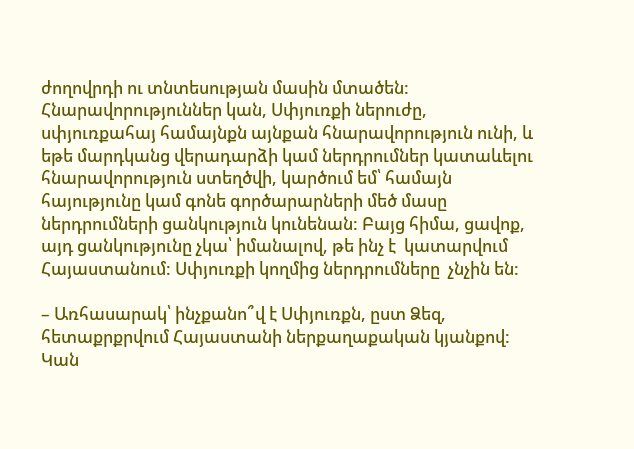ժողովրդի ու տնտեսության մասին մտածեն: Հնարավորություններ կան, Սփյուռքի ներուժը, սփյուռքահայ համայնքն այնքան հնարավորություն ունի, և եթե մարդկանց վերադարձի կամ ներդրումներ կատաևելու հնարավորություն ստեղծվի, կարծում եմ՝ համայն հայությունը կամ գոնե գործարարների մեծ մասը ներդրումների ցանկություն կունենան: Բայց հիմա, ցավոք, այդ ցանկությունը չկա՝ իմանալով, թե ինչ է  կատարվում Հայաստանում: Սփյուռքի կողմից ներդրումները  չնչին են:

– Առհասարակ՝ ինչքանո՞վ է Սփյուռքն, ըստ Ձեզ, հետաքրքրվում Հայաստանի ներքաղաքական կյանքով: Կան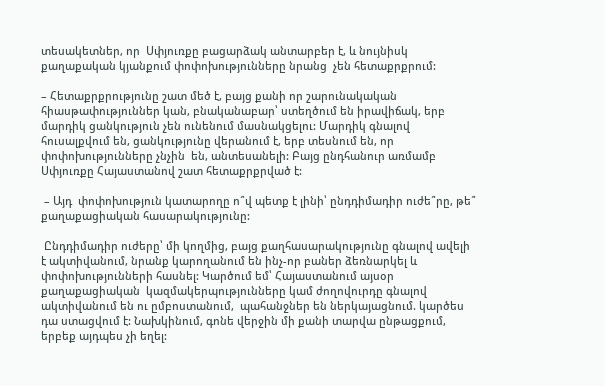տեսակետներ, որ  Սփյուռքը բացարձակ անտարբեր է, և նույնիսկ քաղաքական կյանքում փոփոխությունները նրանց  չեն հետաքրքրում:

– Հետաքրքրությունը շատ մեծ է, բայց քանի որ շարունակական հիասթափություններ կան, բնականաբար՝ ստեղծում են իրավիճակ, երբ մարդիկ ցանկություն չեն ունենում մասնակցելու: Մարդիկ գնալով հուսալքվում են, ցանկությունը վերանում է, երբ տեսնում են, որ փոփոխությունները չնչին  են, անտեսանելի: Բայց ընդհանուր առմամբ Սփյուռքը Հայաստանով շատ հետաքրքրված է:

 – Այդ  փոփոխություն կատարողը ո՞վ պետք է լինի՝ ընդդիմադիր ուժե՞րը, թե՞ քաղաքացիական հասարակությունը:

 Ընդդիմադիր ուժերը՝ մի կողմից, բայց քաղհասարակությունը գնալով ավելի է ակտիվանում, նրանք կարողանում են ինչ-որ բաներ ձեռնարկել և փոփոխությունների հասնել: Կարծում եմ՝ Հայաստանում այսօր քաղաքացիական  կազմակերպությունները կամ ժողովուրդը գնալով ակտիվանում են ու ըմբոստանում,  պահանջներ են ներկայացնում. կարծես դա ստացվում է: Նախկինում, գոնե վերջին մի քանի տարվա ընթացքում, երբեք այդպես չի եղել: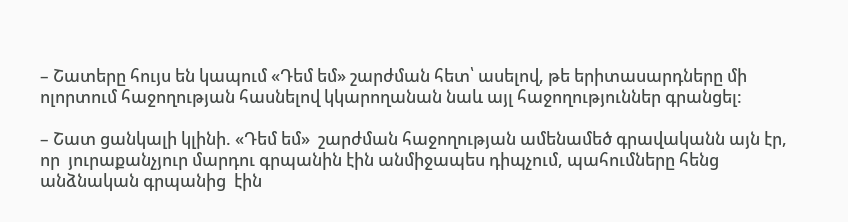– Շատերը հույս են կապում «Դեմ եմ» շարժման հետ՝ ասելով, թե երիտասարդները մի ոլորտում հաջողության հասնելով կկարողանան նաև այլ հաջողություններ գրանցել:

– Շատ ցանկալի կլինի. «Դեմ եմ»  շարժման հաջողության ամենամեծ գրավականն այն էր, որ  յուրաքանչյուր մարդու գրպանին էին անմիջապես դիպչում, պահումները հենց  անձնական գրպանից  էին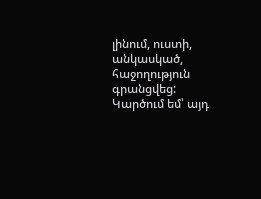լինում, ուստի, անկասկած, հաջողություն գրանցվեց: Կարծում եմ՝ այդ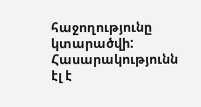հաջողությունը կտարածվի: Հասարակությունն էլ է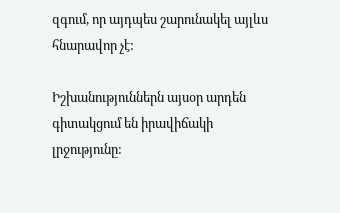զգում, որ այդպես շարունակել այլևս հնարավոր չէ:

Իշխանություններն այսօր արդեն գիտակցում են իրավիճակի լրջությունը: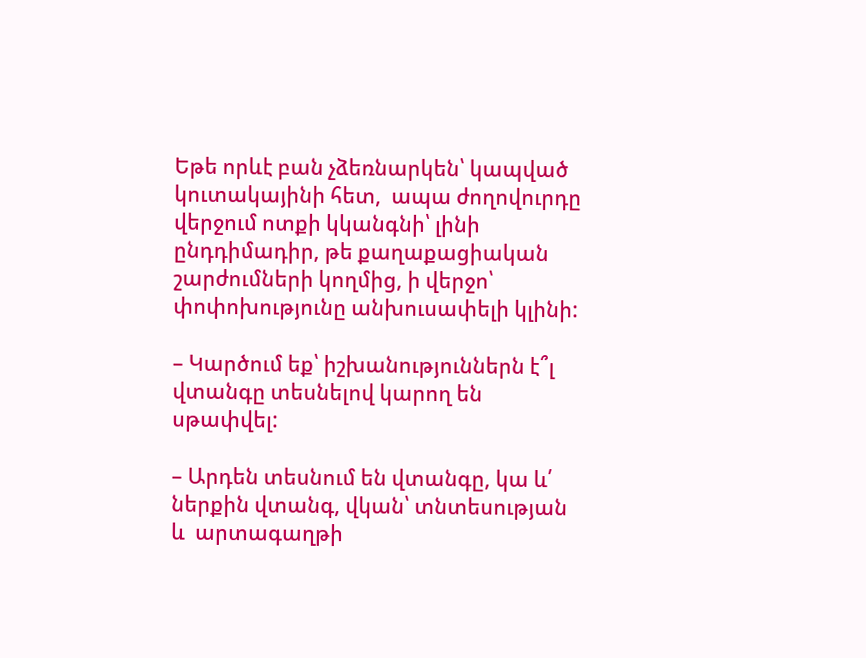Եթե որևէ բան չձեռնարկեն՝ կապված կուտակայինի հետ,  ապա ժողովուրդը վերջում ոտքի կկանգնի՝ լինի ընդդիմադիր, թե քաղաքացիական շարժումների կողմից, ի վերջո՝ փոփոխությունը անխուսափելի կլինի:

– Կարծում եք՝ իշխանություններն է՞լ վտանգը տեսնելով կարող են սթափվել:

– Արդեն տեսնում են վտանգը, կա և՛ ներքին վտանգ, վկան՝ տնտեսության և  արտագաղթի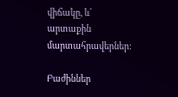վիճակը, և՛ արտաքին մարտահրավերներ:

Բաժիններ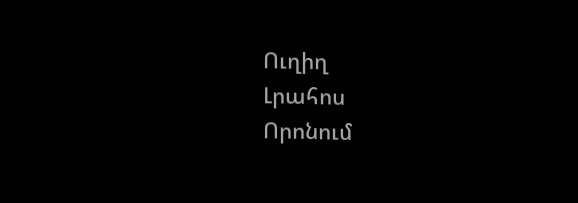Ուղիղ
Լրահոս
Որոնում